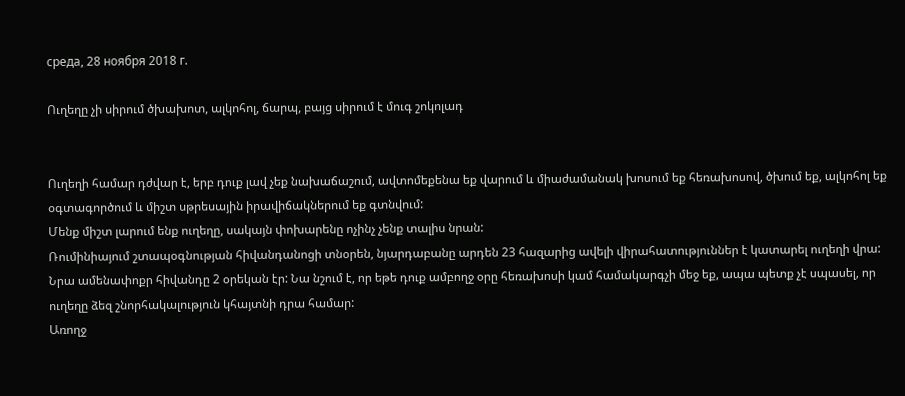среда, 28 ноября 2018 г.

Ուղեղը չի սիրում ծխախոտ, ալկոհոլ, ճարպ, բայց սիրում է մուգ շոկոլադ


Ուղեղի համար դժվար է, երբ դուք լավ չեք նախաճաշում, ավտոմեքենա եք վարում և միաժամանակ խոսում եք հեռախոսով, ծխում եք, ալկոհոլ եք օգտագործում և միշտ սթրեսային իրավիճակներում եք գտնվում:
Մենք միշտ լարում ենք ուղեղը, սակայն փոխարենը ոչինչ չենք տալիս նրան:
Ռումինիայում շտապօգնության հիվանդանոցի տնօրեն, նյարդաբանը արդեն 23 հազարից ավելի վիրահատություններ է կատարել ուղեղի վրա: Նրա ամենափոքր հիվանդը 2 օրեկան էր: Նա նշում է, որ եթե դուք ամբողջ օրը հեռախոսի կամ համակարգչի մեջ եք, ապա պետք չէ սպասել, որ ուղեղը ձեզ շնորհակալություն կհայտնի դրա համար:
Առողջ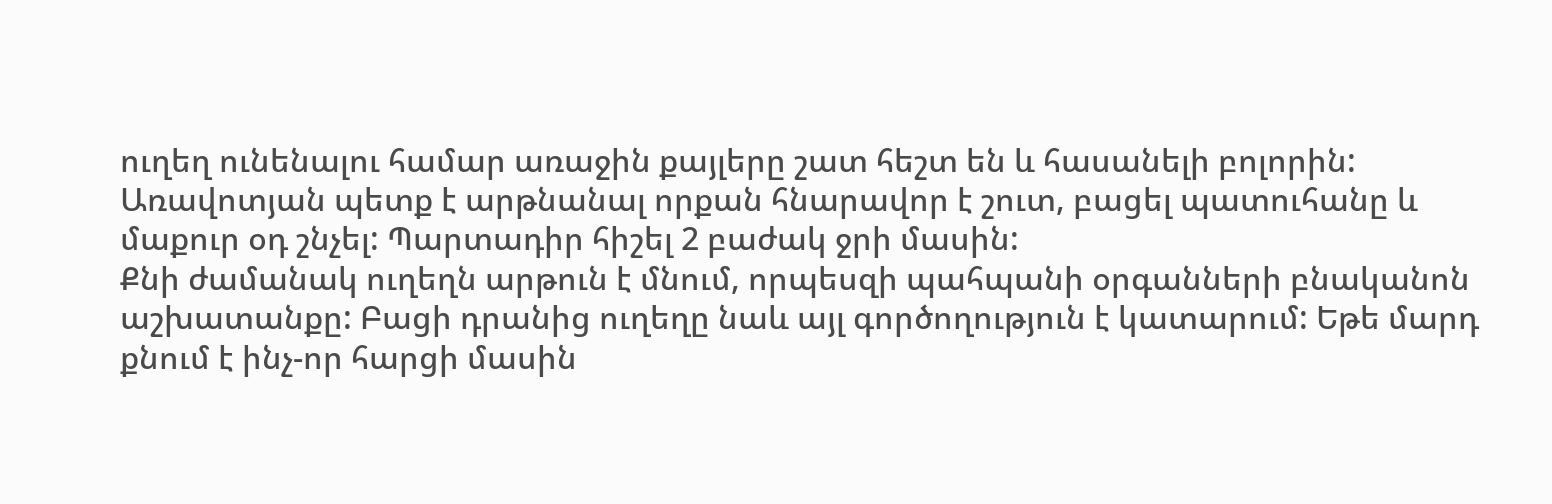ուղեղ ունենալու համար առաջին քայլերը շատ հեշտ են և հասանելի բոլորին: Առավոտյան պետք է արթնանալ որքան հնարավոր է շուտ, բացել պատուհանը և մաքուր օդ շնչել: Պարտադիր հիշել 2 բաժակ ջրի մասին:
Քնի ժամանակ ուղեղն արթուն է մնում, որպեսզի պահպանի օրգանների բնականոն աշխատանքը: Բացի դրանից ուղեղը նաև այլ գործողություն է կատարում: Եթե մարդ քնում է ինչ-որ հարցի մասին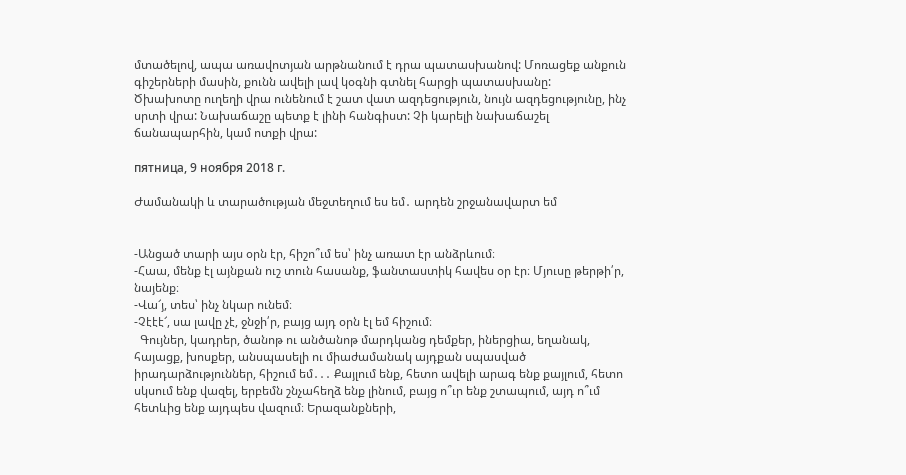մտածելով, ապա առավոտյան արթնանում է դրա պատասխանով: Մոռացեք անքուն գիշերների մասին, քունն ավելի լավ կօգնի գտնել հարցի պատասխանը:
Ծխախոտը ուղեղի վրա ունենում է շատ վատ ազդեցություն, նույն ազդեցությունը, ինչ սրտի վրա: Նախաճաշը պետք է լինի հանգիստ: Չի կարելի նախաճաշել ճանապարհին, կամ ոտքի վրա:

пятница, 9 ноября 2018 г.

Ժամանակի և տարածության մեջտեղում ես եմ․ արդեն շրջանավարտ եմ


-Անցած տարի այս օրն էր, հիշո՞ւմ ես՝ ինչ առատ էր անձրևում։
-Հաա, մենք էլ այնքան ուշ տուն հասանք, ֆանտաստիկ հավես օր էր։ Մյուսը թերթի՛ր, նայենք։
-Վա՜յ, տես՝ ինչ նկար ունեմ։
-Չէէէ՜, սա լավը չէ, ջնջի՛ր, բայց այդ օրն էլ եմ հիշում։
  Գույներ, կադրեր, ծանոթ ու անծանոթ մարդկանց դեմքեր, իներցիա, եղանակ, հայացք, խոսքեր, անսպասելի ու միաժամանակ այդքան սպասված իրադարձություններ, հիշում եմ․․․ Քայլում ենք, հետո ավելի արագ ենք քայլում, հետո սկսում ենք վազել, երբեմն շնչահեղձ ենք լինում, բայց ո՞ւր ենք շտապում, այդ ո՞ւմ հետևից ենք այդպես վազում։ Երազանքների,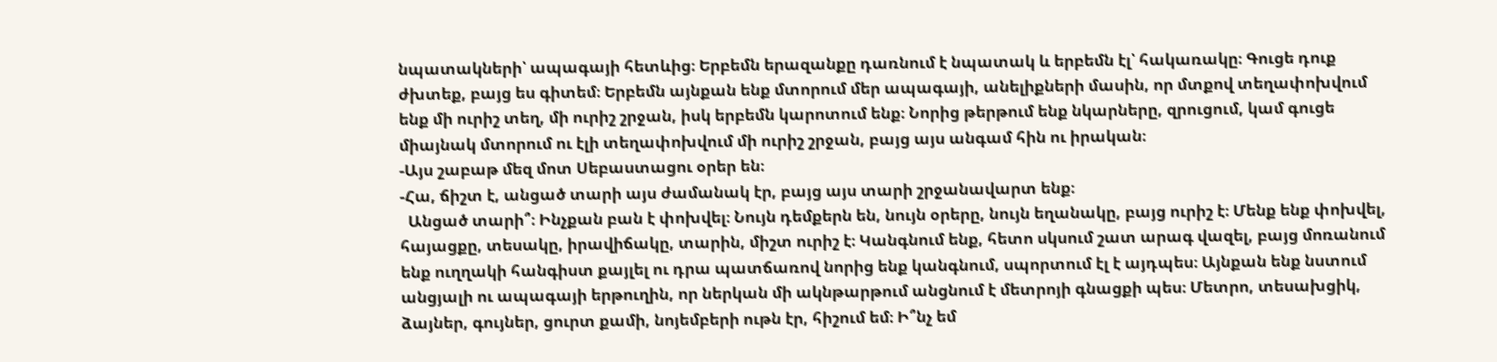նպատակների՝ ապագայի հետևից։ Երբեմն երազանքը դառնում է նպատակ և երբեմն էլ՝ հակառակը։ Գուցե դուք ժխտեք, բայց ես գիտեմ։ Երբեմն այնքան ենք մտորում մեր ապագայի, անելիքների մասին, որ մտքով տեղափոխվում ենք մի ուրիշ տեղ, մի ուրիշ շրջան, իսկ երբեմն կարոտում ենք։ Նորից թերթում ենք նկարները, զրուցում, կամ գուցե միայնակ մտորում ու էլի տեղափոխվում մի ուրիշ շրջան, բայց այս անգամ հին ու իրական։
-Այս շաբաթ մեզ մոտ Սեբաստացու օրեր են։
-Հա, ճիշտ է, անցած տարի այս ժամանակ էր, բայց այս տարի շրջանավարտ ենք։
  Անցած տարի՞։ Ինչքան բան է փոխվել։ Նույն դեմքերն են, նույն օրերը, նույն եղանակը, բայց ուրիշ է։ Մենք ենք փոխվել, հայացքը, տեսակը, իրավիճակը, տարին, միշտ ուրիշ է։ Կանգնում ենք, հետո սկսում շատ արագ վազել, բայց մոռանում ենք ուղղակի հանգիստ քայլել ու դրա պատճառով նորից ենք կանգնում, սպորտում էլ է այդպես։ Այնքան ենք նստում անցյալի ու ապագայի երթուղին, որ ներկան մի ակնթարթում անցնում է մետրոյի գնացքի պես։ Մետրո, տեսախցիկ, ձայներ, գույներ, ցուրտ քամի, նոյեմբերի ութն էր, հիշում եմ։ Ի՞նչ եմ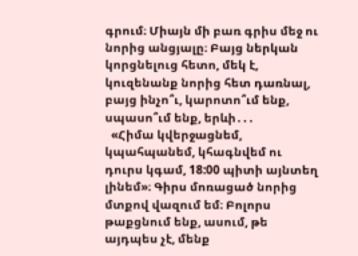գրում։ Միայն մի բառ գրիս մեջ ու նորից անցյալը։ Բայց ներկան կորցնելուց հետո, մեկ է, կուզենանք նորից հետ դառնալ, բայց ինչո՞ւ, կարոտո՞ւմ ենք, սպասո՞ւմ ենք, երևի․․․
  «Հիմա կվերջացնեմ, կպահպանեմ, կհագնվեմ ու դուրս կգամ, 18:00 պիտի այնտեղ լինեմ»։ Գիրս մոռացած նորից մտքով վազում եմ։ Բոլորս թաքցնում ենք, ասում, թե այդպես չէ, մենք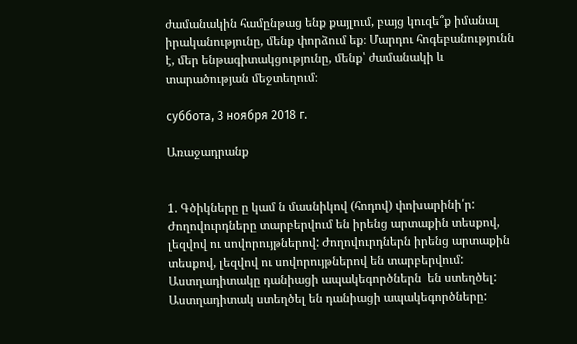ժամանակին համընթաց ենք քայլում, բայց կուզե՞ք իմանալ իրականությունը, մենք փորձում եք։ Մարդու հոգեբանությունն է, մեր ենթագիտակցությունը, մենք՝ ժամանակի և տարածության մեջտեղում։

суббота, 3 ноября 2018 г.

Առաջադրանք


1. Գծիկները ը կամ ն մասնիկով (հոդով) փոխարինի՛ր:
Ժողովուրդները տարբերվում են իրենց արտաքին տեսքով, լեզվով ու սովորույթներով: Ժողովուրդներն իրենց արտաքին տեսքով, լեզվով ու սովորույթներով են տարբերվում:
Աստղադիտակը դանիացի ապակեգործներն  են ստեղծել:
Աստղադիտակ ստեղծել են դանիացի ապակեգործները: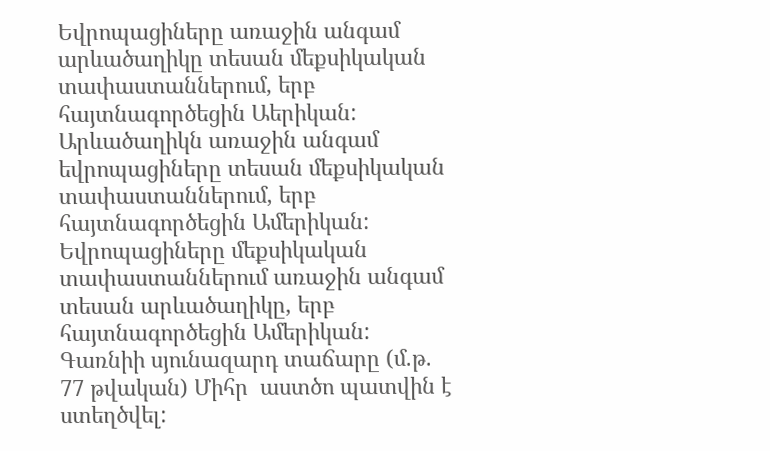Եվրոպացիները առաջին անգամ արևածաղիկը տեսան մեքսիկական տափաստաններում, երբ հայտնագործեցին Աերիկան:
Արևածաղիկն առաջին անգամ եվրոպացիները տեսան մեքսիկական տափաստաններում, երբ հայտնագործեցին Ամերիկան:
Եվրոպացիները մեքսիկական տափաստաններում առաջին անգամ տեսան արևածաղիկը, երբ հայտնագործեցին Ամերիկան:
Գառնիի սյունազարդ տաճարը (մ.թ. 77 թվական) Միհր  աստծո պատվին է ստեղծվել: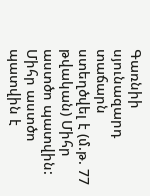Գառնիի սյունազարդ տաճարն  ստեղծվել է (մ.թ. 77 թվական) Միհր  աստծո պատվին:
Միհր աստծո պատվին է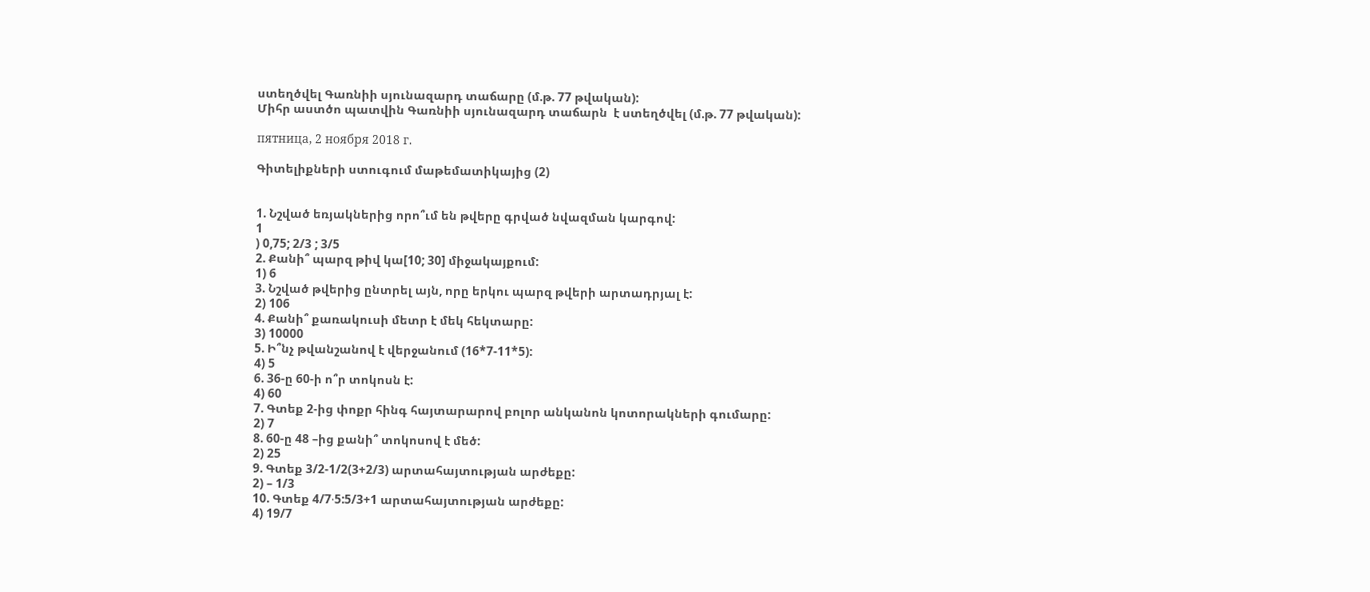ստեղծվել Գառնիի սյունազարդ տաճարը (մ.թ. 77 թվական):
Միհր աստծո պատվին Գառնիի սյունազարդ տաճարն  է ստեղծվել (մ.թ. 77 թվական):

пятница, 2 ноября 2018 г.

Գիտելիքների ստուգում մաթեմատիկայից (2)


1. Նշված եռյակներից որո՞ւմ են թվերը գրված նվազման կարգով:
1
) 0,75; 2/3 ; 3/5
2. Քանի՞ պարզ թիվ կա[10; 30] միջակայքում:
1) 6
3. Նշված թվերից ընտրել այն, որը երկու պարզ թվերի արտադրյալ է:
2) 106
4. Քանի՞ քառակուսի մետր է մեկ հեկտարը:
3) 10000
5. Ի՞նչ թվանշանով է վերջանում (16*7-11*5):
4) 5
6. 36-ը 60-ի ո՞ր տոկոսն է:
4) 60
7. Գտեք 2-ից փոքր հինգ հայտարարով բոլոր անկանոն կոտորակների գումարը:
2) 7
8. 60-ը 48 –ից քանի՞ տոկոսով է մեծ:
2) 25
9. Գտեք 3/2-1/2(3+2/3) արտահայտության արժեքը:
2) – 1/3
10. Գտեք 4/7∙5:5/3+1 արտահայտության արժեքը:
4) 19/7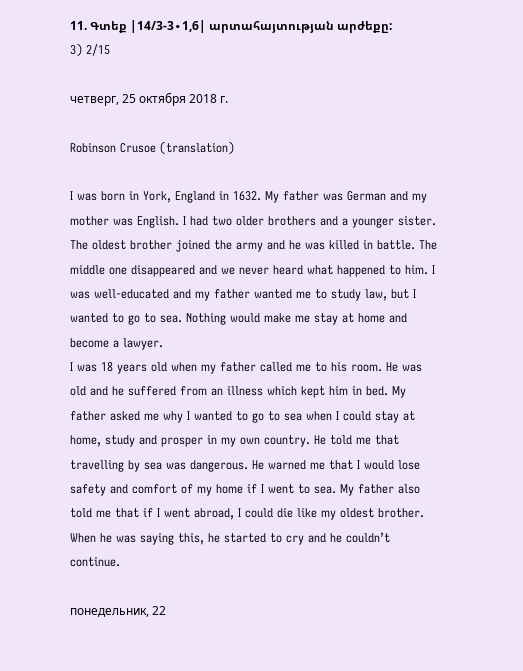11. Գտեք |14/3-3∙1,6| արտահայտության արժեքը:
3) 2/15

четверг, 25 октября 2018 г.

Robinson Crusoe (translation)

I was born in York, England in 1632. My father was German and my mother was English. I had two older brothers and a younger sister. The oldest brother joined the army and he was killed in battle. The middle one disappeared and we never heard what happened to him. I was well-educated and my father wanted me to study law, but I wanted to go to sea. Nothing would make me stay at home and become a lawyer.
I was 18 years old when my father called me to his room. He was old and he suffered from an illness which kept him in bed. My father asked me why I wanted to go to sea when I could stay at home, study and prosper in my own country. He told me that travelling by sea was dangerous. He warned me that I would lose safety and comfort of my home if I went to sea. My father also told me that if I went abroad, I could die like my oldest brother. When he was saying this, he started to cry and he couldn’t continue.

понедельник, 22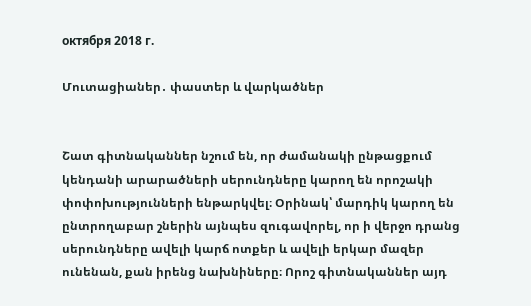октября 2018 г.

Մուտացիաներ․ փաստեր և վարկածներ


Շատ գիտնականներ նշում են, որ ժամանակի ընթացքում կենդանի արարածների սերունդները կարող են որոշակի փոփոխությունների ենթարկվել։ Օրինակ՝ մարդիկ կարող են ընտրողաբար շներին այնպես զուգավորել, որ ի վերջո դրանց սերունդները ավելի կարճ ոտքեր և ավելի երկար մազեր ունենան, քան իրենց նախնիները։ Որոշ գիտնականներ այդ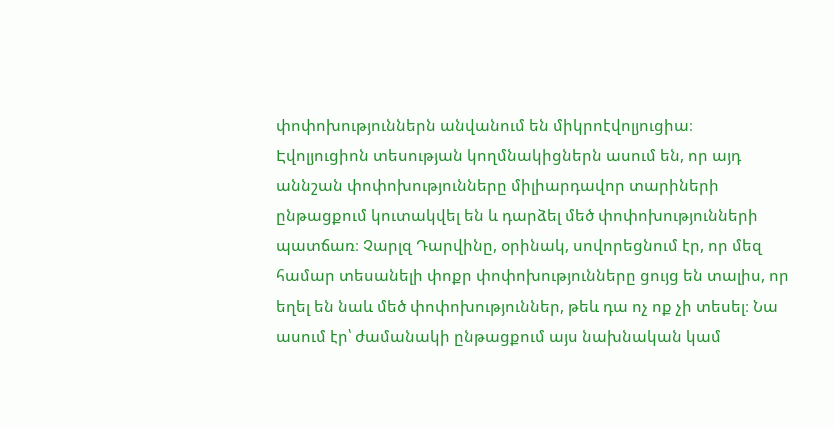փոփոխություններն անվանում են միկրոէվոլյուցիա։
Էվոլյուցիոն տեսության կողմնակիցներն ասում են, որ այդ աննշան փոփոխությունները միլիարդավոր տարիների ընթացքում կուտակվել են և դարձել մեծ փոփոխությունների պատճառ։ Չարլզ Դարվինը, օրինակ, սովորեցնում էր, որ մեզ համար տեսանելի փոքր փոփոխությունները ցույց են տալիս, որ եղել են նաև մեծ փոփոխություններ, թեև դա ոչ ոք չի տեսել։ Նա ասում էր՝ ժամանակի ընթացքում այս նախնական կամ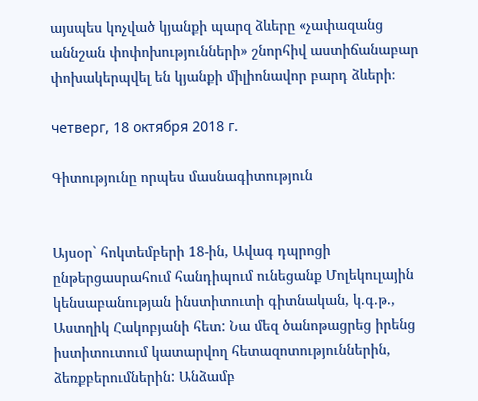այսպես կոչված կյանքի պարզ ձևերը «չափազանց աննշան փոփոխությունների» շնորհիվ աստիճանաբար փոխակերպվել են կյանքի միլիոնավոր բարդ ձևերի։

четверг, 18 октября 2018 г.

Գիտությունը որպես մասնագիտություն


Այսօր` հոկտեմբերի 18-ին, Ավագ դպրոցի ընթերցասրահում հանդիպում ունեցանք Մոլեկուլային կենսաբանության ինստիտուտի գիտնական, կ.գ.թ., Աստղիկ Հակոբյանի հետ: Նա մեզ ծանոթացրեց իրենց իստիտուտում կատարվող հետազոտություններին, ձեռքբերումներին: Անձամբ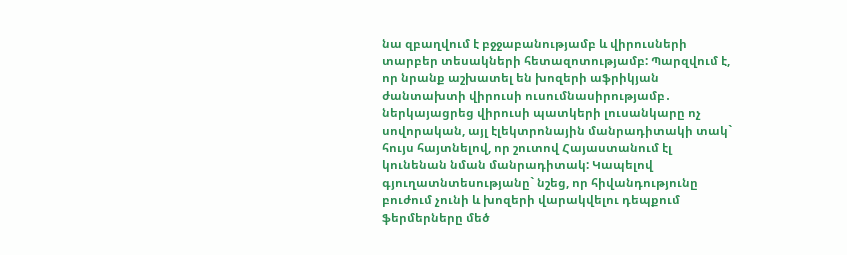նա զբաղվում է բջջաբանությամբ և վիրուսների տարբեր տեսակների հետազոտությամբ: Պարզվում է, որ նրանք աշխատել են խոզերի աֆրիկյան ժանտախտի վիրուսի ուսումնասիրությամբ․ ներկայացրեց վիրուսի պատկերի լուսանկարը ոչ սովորական, այլ էլեկտրոնային մանրադիտակի տակ` հույս հայտնելով, որ շուտով Հայաստանում էլ կունենան նման մանրադիտակ: Կապելով գյուղատնտեսությանը` նշեց, որ հիվանդությունը բուժում չունի և խոզերի վարակվելու դեպքում ֆերմերները մեծ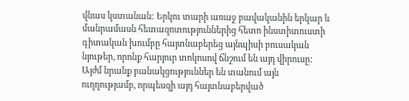վնաս կստանան: Երկու տարի առաջ բավականին երկար և մանրամասն հետազոտություններից հետո ինստիտուստի գիտական խումբը հայտնաբերեց այնպիսի բուսական նյութեր, որոնք հարյուր տոկոսով ճնշում են այդ վիրուսը: Այժմ նրանք բանակցություններ են տանում այն ուղղությամբ, որպեսզի այդ հայտնաբերված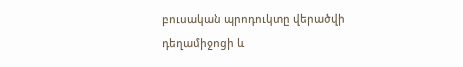բուսական պրոդուկտը վերածվի դեղամիջոցի և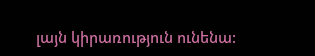լայն կիրառություն ունենա: